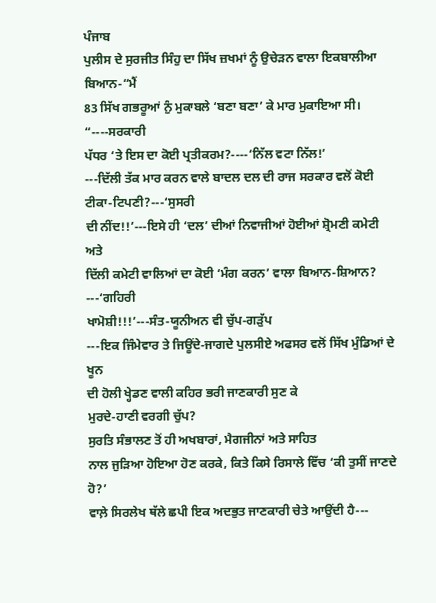ਪੰਜਾਬ
ਪੁਲੀਸ ਦੇ ਸੁਰਜੀਤ ਸਿੰਹੁ ਦਾ ਸਿੱਖ ਜ਼ਖਮਾਂ ਨੂੰ ਉਚੇੜਨ ਵਾਲਾ ਇਕਬਾਲੀਆ ਬਿਆਨ-“ਮੈਂ
83 ਸਿੱਖ ਗਭਰੂਆਂ ਨੁੰ ਮੁਕਾਬਲੇ ‘ਬਣਾ ਬਣਾ’ ਕੇ ਮਾਰ ਮੁਕਾਇਆ ਸੀ। “----ਸਰਕਾਰੀ
ਪੱਧਰ ‘ਤੇ ਇਸ ਦਾ ਕੋਈ ਪ੍ਰਤੀਕਰਮ?----‘ਨਿੱਲ ਵਟਾ ਨਿੱਲ!’
---ਦਿੱਲੀ ਤੱਕ ਮਾਰ ਕਰਨ ਵਾਲੇ ਬਾਦਲ ਦਲ ਦੀ ਰਾਜ ਸਰਕਾਰ ਵਲੋਂ ਕੋਈ ਟੀਕਾ-ਟਿਪਣੀ?---‘ਸੁਸਰੀ
ਦੀ ਨੀਂਦ!!’---ਇਸੇ ਹੀ ‘ਦਲ’ ਦੀਆਂ ਨਿਵਾਜੀਆਂ ਹੋਈਆਂ ਸ਼੍ਰੋਮਣੀ ਕਮੇਟੀ ਅਤੇ
ਦਿੱਲੀ ਕਮੇਟੀ ਵਾਲਿਆਂ ਦਾ ਕੋਈ ‘ਮੰਗ ਕਰਨ’ ਵਾਲਾ ਬਿਆਨ-ਸ਼ਿਆਨ? ---‘ਗਹਿਰੀ
ਖਾਮੋਸ਼ੀ!!!’---ਸੰਤ-ਯੂਨੀਅਨ ਵੀ ਚੁੱਪ-ਗੜੁੱਪ
---ਇਕ ਜਿੰਮੇਵਾਰ ਤੇ ਜਿਊਂਦੇ-ਜਾਗਦੇ ਪੁਲਸੀਏ ਅਫਸਰ ਵਲੋਂ ਸਿੱਖ ਮੁੰਡਿਆਂ ਦੇ ਖੂਨ
ਦੀ ਹੋਲੀ ਖ੍ਹੇਡਣ ਵਾਲੀ ਕਹਿਰ ਭਰੀ ਜਾਣਕਾਰੀ ਸੁਣ ਕੇ
ਮੁਰਦੇ-ਹਾਣੀ ਵਰਗੀ ਚੁੱਪ?
ਸੁਰਤਿ ਸੰਭਾਲਣ ਤੋਂ ਹੀ ਅਖਬਾਰਾਂ, ਮੈਗਜੀਨਾਂ ਅਤੇ ਸਾਹਿਤ
ਨਾਲ ਜੁੜਿਆ ਹੋਇਆ ਹੋਣ ਕਰਕੇ, ਕਿਤੇ ਕਿਸੇ ਰਿਸਾਲੇ ਵਿੱਚ ‘ਕੀ ਤੁਸੀਂ ਜਾਣਦੇ ਹੋ?’
ਵਾਲ਼ੇ ਸਿਰਲੇਖ ਥੱਲੇ ਛਪੀ ਇਕ ਅਦਭੁਤ ਜਾਣਕਾਰੀ ਚੇਤੇ ਆਉਂਦੀ ਹੈ---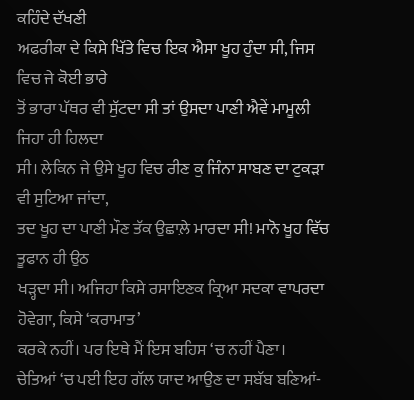ਕਹਿੰਦੇ ਦੱਖਣੀ
ਅਫਰੀਕਾ ਦੇ ਕਿਸੇ ਖਿੱਤੇ ਵਿਚ ਇਕ ਐਸਾ ਖੂਹ ਹੁੰਦਾ ਸੀ, ਜਿਸ ਵਿਚ ਜੇ ਕੋਈ ਭਾਰੇ
ਤੋਂ ਭਾਰਾ ਪੱਥਰ ਵੀ ਸੁੱਟਦਾ ਸੀ ਤਾਂ ਉਸਦਾ ਪਾਣੀ ਐਵੇਂ ਮਾਮੂਲੀ ਜਿਹਾ ਹੀ ਹਿਲਦਾ
ਸੀ। ਲੇਕਿਨ ਜੇ ਉਸੇ ਖੂਹ ਵਿਚ ਰੀਣ ਕੁ ਜਿੰਨਾ ਸਾਬਣ ਦਾ ਟੁਕੜਾ ਵੀ ਸੁਟਿਆ ਜਾਂਦਾ,
ਤਦ ਖੂਹ ਦਾ ਪਾਣੀ ਮੌਣ ਤੱਕ ਉਛਾਲ਼ੇ ਮਾਰਦਾ ਸੀ! ਮਾਨੋ ਖੂਹ ਵਿੱਚ ਤੂਫਾਨ ਹੀ ਉਠ
ਖੜ੍ਹਦਾ ਸੀ। ਅਜਿਹਾ ਕਿਸੇ ਰਸਾਇਣਕ ਕ੍ਰਿਆ ਸਦਕਾ ਵਾਪਰਦਾ ਹੋਵੇਗਾ, ਕਿਸੇ ‘ਕਰਾਮਾਤ’
ਕਰਕੇ ਨਹੀਂ। ਪਰ ਇਥੇ ਮੈਂ ਇਸ ਬਹਿਸ ‘ਚ ਨਹੀਂ ਪੈਣਾ।
ਚੇਤਿਆਂ ‘ਚ ਪਈ ਇਹ ਗੱਲ ਯਾਦ ਆਉਣ ਦਾ ਸਬੱਬ ਬਣਿਆਂ-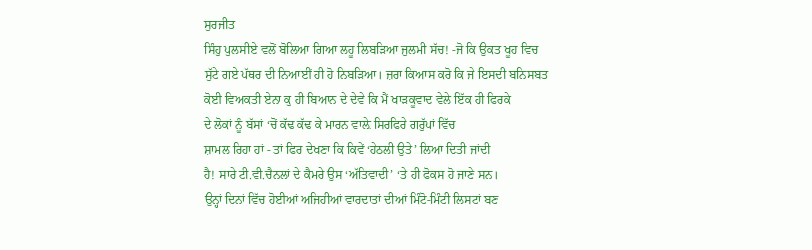ਸੁਰਜੀਤ
ਸਿੰਹੁ ਪੁਲਸੀਏ ਵਲੋਂ ਬੋਲਿਆ ਗਿਆ ਲਹੂ ਲਿਬੜਿਆ ਜੁਲਮੀ ਸੱਚ! -ਜੋ ਕਿ ਉਕਤ ਖੂਹ ਵਿਚ
ਸੁੱਟੇ ਗਏ ਪੱਥਰ ਦੀ ਨਿਆਈਂ ਹੀ ਹੋ ਨਿਬੜਿਆ। ਜ਼ਰਾ ਕਿਆਸ ਕਰੋ ਕਿ ਜੇ ਇਸਦੀ ਬਨਿਸਬਤ
ਕੋਈ ਵਿਅਕਤੀ ਏਨਾ ਕੁ ਹੀ ਬਿਆਨ ਦੇ ਦੇਵੇ ਕਿ ਮੈਂ ਖਾੜਕੂਵਾਦ ਵੇਲੇ ਇੱਕ ਹੀ ਫਿਰਕੇ
ਦੇ ਲੋਕਾਂ ਨੂੰ ਬੱਸਾਂ ‘ਚੋਂ ਕੱਢ ਕੱਢ ਕੇ ਮਾਰਨ ਵਾਲ਼ੇ ਸਿਰਫਿਰੇ ਗਰੁੱਪਾਂ ਵਿੱਚ
ਸ਼ਾਮਲ ਰਿਹਾ ਹਾਂ - ਤਾਂ ਫਿਰ ਦੇਖਣਾ ਕਿ ਕਿਵੇਂ ‘ਹੇਠਲੀ ਉਤੇ’ ਲਿਆ ਦਿਤੀ ਜਾਂਦੀ
ਹੈ! ਸਾਰੇ ਟੀ.ਵੀ.ਚੈਨਲਾਂ ਦੇ ਕੈਮਰੇ ਉਸ ‘ਅੱਤਿਵਾਦੀ’ ‘ਤੇ ਹੀ ਫੋਕਸ ਹੋ ਜਾਣੇ ਸਨ।
ਉਨ੍ਹਾਂ ਦਿਨਾਂ ਵਿੱਚ ਹੋਈਆਂ ਅਜਿਹੀਆਂ ਵਾਰਦਾਤਾਂ ਦੀਆਂ ਮਿੰਟੋ-ਮਿੰਟੀ ਲਿਸਟਾਂ ਬਣ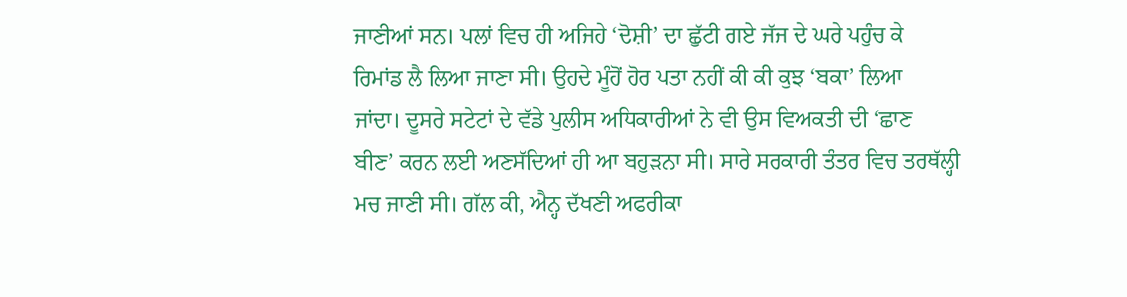ਜਾਣੀਆਂ ਸਨ। ਪਲਾਂ ਵਿਚ ਹੀ ਅਜਿਹੇ ‘ਦੋਸ਼ੀ’ ਦਾ ਛੁੱਟੀ ਗਏ ਜੱਜ ਦੇ ਘਰੇ ਪਹੁੰਚ ਕੇ
ਰਿਮਾਂਡ ਲੈ ਲਿਆ ਜਾਣਾ ਸੀ। ਉਹਦੇ ਮੂੰਹੋਂ ਹੋਰ ਪਤਾ ਨਹੀਂ ਕੀ ਕੀ ਕੁਝ ‘ਬਕਾ’ ਲਿਆ
ਜਾਂਦਾ। ਦੂਸਰੇ ਸਟੇਟਾਂ ਦੇ ਵੱਡੇ ਪੁਲੀਸ ਅਧਿਕਾਰੀਆਂ ਨੇ ਵੀ ਉਸ ਵਿਅਕਤੀ ਦੀ ‘ਛਾਣ
ਬੀਣ’ ਕਰਨ ਲਈ ਅਣਸੱਦਿਆਂ ਹੀ ਆ ਬਹੁੜਨਾ ਸੀ। ਸਾਰੇ ਸਰਕਾਰੀ ਤੰਤਰ ਵਿਚ ਤਰਥੱਲ੍ਹੀ
ਮਚ ਜਾਣੀ ਸੀ। ਗੱਲ ਕੀ, ਐਨ੍ਹ ਦੱਖਣੀ ਅਫਰੀਕਾ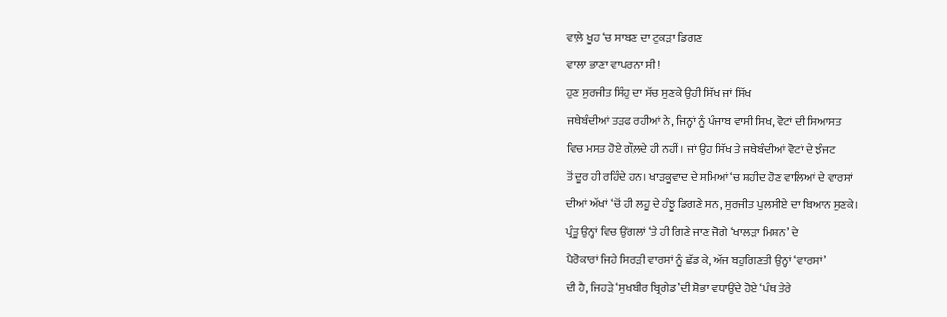ਵਾਲ਼ੇ ਖੂਹ ‘ਚ ਸਾਬਣ ਦਾ ਟੁਕੜਾ ਡਿਗਣ
ਵਾਲਾ ਭਾਣਾ ਵਾਪਰਨਾ ਸੀ!
ਹੁਣ ਸੁਰਜੀਤ ਸਿੰਹੁ ਦਾ ਸੱਚ ਸੁਣਕੇ ਉਹੀ ਸਿੱਖ ਜਾਂ ਸਿੱਖ
ਜਥੇਬੰਦੀਆਂ ਤੜਫ ਰਹੀਆਂ ਨੇ, ਜਿਨ੍ਹਾਂ ਨੂੰ ਪੰਜਾਬ ਵਾਸੀ ਸਿਖ, ਵੋਟਾਂ ਦੀ ਸਿਆਸਤ
ਵਿਚ ਮਸਤ ਹੋਏ ਗੌਲ਼ਦੇ ਹੀ ਨਹੀਂ। ਜਾਂ ਉਹ ਸਿੱਖ ਤੇ ਜਥੇਬੰਦੀਆਂ ਵੋਟਾਂ ਦੇ ਝੰਜਟ
ਤੋਂ ਦੂਰ ਹੀ ਰਹਿੰਦੇ ਹਨ। ਖਾੜਕੂਵਾਦ ਦੇ ਸਮਿਆਂ ‘ਚ ਸ਼ਹੀਦ ਹੋਣ ਵਾਲਿਆਂ ਦੇ ਵਾਰਸਾਂ
ਦੀਆਂ ਅੱਖਾਂ ‘ਚੋਂ ਹੀ ਲਹੂ ਦੇ ਹੰਝੂ ਡਿਗਣੇ ਸਨ, ਸੁਰਜੀਤ ਪੁਲਸੀਏ ਦਾ ਬਿਆਨ ਸੁਣਕੇ।
ਪ੍ਰੰਤੂ ਉਨ੍ਹਾਂ ਵਿਚ ਉਂਗਲਾਂ ‘ਤੇ ਹੀ ਗਿਣੇ ਜਾਣ ਜੋਗੇ ‘ਖਾਲੜਾ ਮਿਸ਼ਨ’ ਦੇ
ਪੈਰੋਕਾਰਾਂ ਜਿਹੇ ਸਿਰੜੀ ਵਾਰਸਾਂ ਨੂੰ ਛੱਡ ਕੇ, ਅੱਜ ਬਹੁਗਿਣਤੀ ਉਨ੍ਹਾਂ ‘ਵਾਰਸਾਂ’
ਦੀ ਹੈ, ਜਿਹੜੇ ‘ਸੁਖਬੀਰ ਬ੍ਰਿਗੇਡ’ਦੀ ਸ਼ੋਭਾ ਵਧਾਉਂਦੇ ਹੋਏ ‘ਪੰਥ ਤੇਰੇ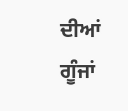ਦੀਆਂ ਗੂੰਜਾਂ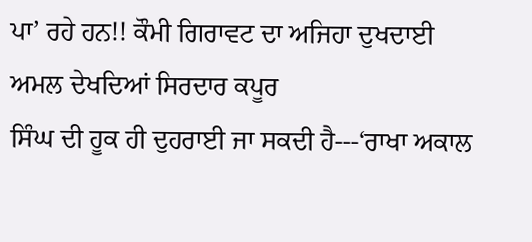ਪਾ’ ਰਹੇ ਹਨ!! ਕੌਮੀ ਗਿਰਾਵਟ ਦਾ ਅਜਿਹਾ ਦੁਖਦਾਈ ਅਮਲ ਦੇਖਦਿਆਂ ਸਿਰਦਾਰ ਕਪੂਰ
ਸਿੰਘ ਦੀ ਹੂਕ ਹੀ ਦੁਹਰਾਈ ਜਾ ਸਕਦੀ ਹੈ---‘ਰਾਖਾ ਅਕਾਲ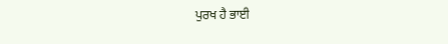ਪੁਰਖ ਹੈ ਭਾਈ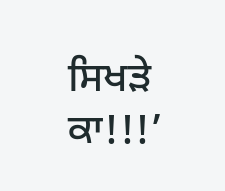ਸਿਖੜੇ ਕਾ!!!’